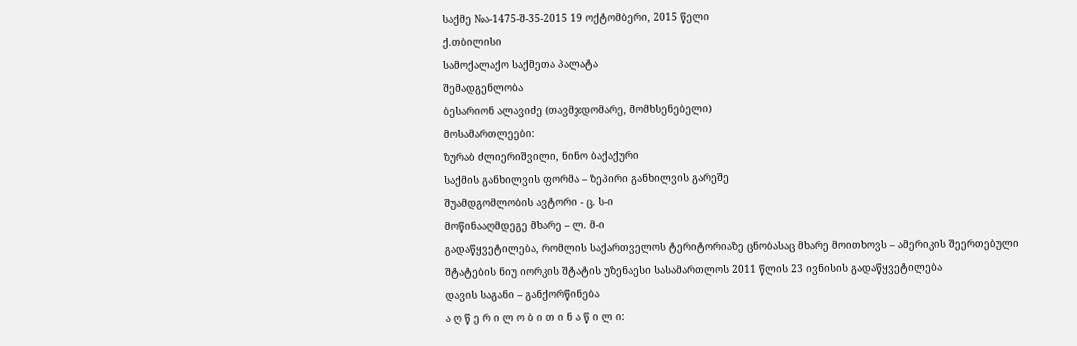საქმე №ა-1475-შ-35-2015 19 ოქტომბერი, 2015 წელი
ქ.თბილისი
სამოქალაქო საქმეთა პალატა
შემადგენლობა
ბესარიონ ალავიძე (თავმჯდომარე, მომხსენებელი)
მოსამართლეები:
ზურაბ ძლიერიშვილი, ნინო ბაქაქური
საქმის განხილვის ფორმა – ზეპირი განხილვის გარეშე
შუამდგომლობის ავტორი - ც. ს-ი
მოწინააღმდეგე მხარე – ლ. მ-ი
გადაწყვეტილება, რომლის საქართველოს ტერიტორიაზე ცნობასაც მხარე მოითხოვს – ამერიკის შეერთებული შტატების ნიუ იორკის შტატის უზენაესი სასამართლოს 2011 წლის 23 ივნისის გადაწყვეტილება
დავის საგანი – განქორწინება
ა ღ წ ე რ ი ლ ო ბ ი თ ი ნ ა წ ი ლ ი: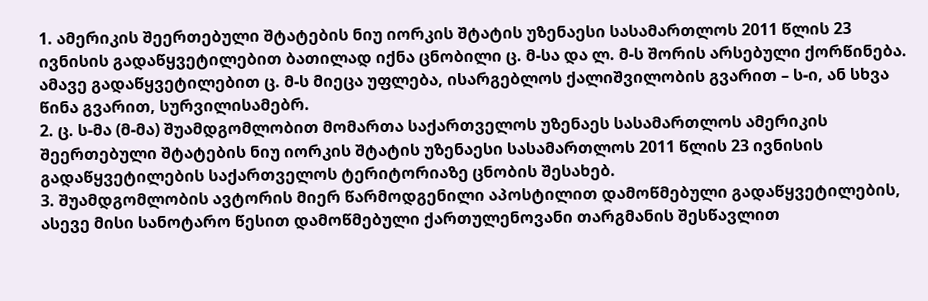1. ამერიკის შეერთებული შტატების ნიუ იორკის შტატის უზენაესი სასამართლოს 2011 წლის 23 ივნისის გადაწყვეტილებით ბათილად იქნა ცნობილი ც. მ-სა და ლ. მ-ს შორის არსებული ქორწინება. ამავე გადაწყვეტილებით ც. მ-ს მიეცა უფლება, ისარგებლოს ქალიშვილობის გვარით – ს-ი, ან სხვა წინა გვარით, სურვილისამებრ.
2. ც. ს-მა (მ-მა) შუამდგომლობით მომართა საქართველოს უზენაეს სასამართლოს ამერიკის შეერთებული შტატების ნიუ იორკის შტატის უზენაესი სასამართლოს 2011 წლის 23 ივნისის გადაწყვეტილების საქართველოს ტერიტორიაზე ცნობის შესახებ.
3. შუამდგომლობის ავტორის მიერ წარმოდგენილი აპოსტილით დამოწმებული გადაწყვეტილების, ასევე მისი სანოტარო წესით დამოწმებული ქართულენოვანი თარგმანის შესწავლით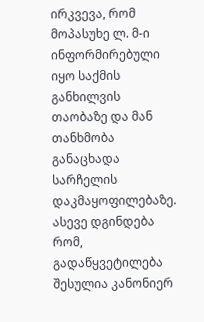ირკვევა, რომ მოპასუხე ლ. მ-ი ინფორმირებული იყო საქმის განხილვის თაობაზე და მან თანხმობა განაცხადა სარჩელის დაკმაყოფილებაზე. ასევე დგინდება რომ, გადაწყვეტილება შესულია კანონიერ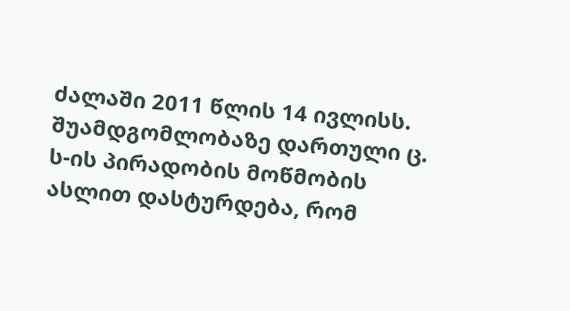ძალაში 2011 წლის 14 ივლისს. შუამდგომლობაზე დართული ც. ს-ის პირადობის მოწმობის ასლით დასტურდება, რომ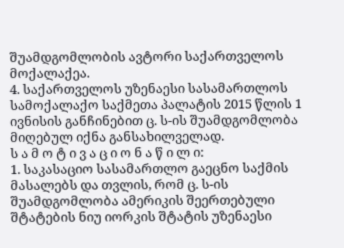შუამდგომლობის ავტორი საქართველოს მოქალაქეა.
4. საქართველოს უზენაესი სასამართლოს სამოქალაქო საქმეთა პალატის 2015 წლის 1 ივნისის განჩინებით ც. ს-ის შუამდგომლობა მიღებულ იქნა განსახილველად.
ს ა მ ო ტ ი ვ ა ც ი ო ნ ა წ ი ლ ი:
1. საკასაციო სასამართლო გაეცნო საქმის მასალებს და თვლის, რომ ც. ს-ის შუამდგომლობა ამერიკის შეერთებული შტატების ნიუ იორკის შტატის უზენაესი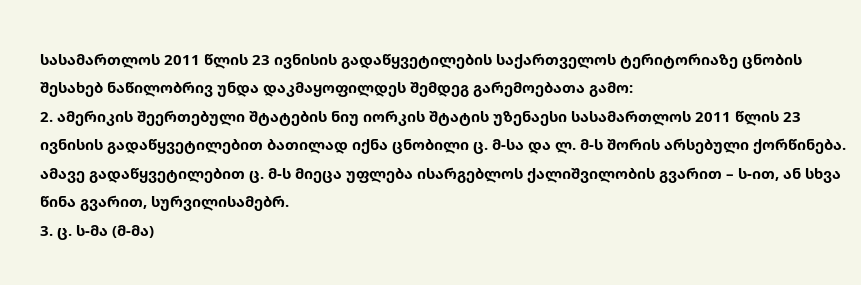სასამართლოს 2011 წლის 23 ივნისის გადაწყვეტილების საქართველოს ტერიტორიაზე ცნობის შესახებ ნაწილობრივ უნდა დაკმაყოფილდეს შემდეგ გარემოებათა გამო:
2. ამერიკის შეერთებული შტატების ნიუ იორკის შტატის უზენაესი სასამართლოს 2011 წლის 23 ივნისის გადაწყვეტილებით ბათილად იქნა ცნობილი ც. მ-სა და ლ. მ-ს შორის არსებული ქორწინება. ამავე გადაწყვეტილებით ც. მ-ს მიეცა უფლება ისარგებლოს ქალიშვილობის გვარით – ს-ით, ან სხვა წინა გვარით, სურვილისამებრ.
3. ც. ს-მა (მ-მა)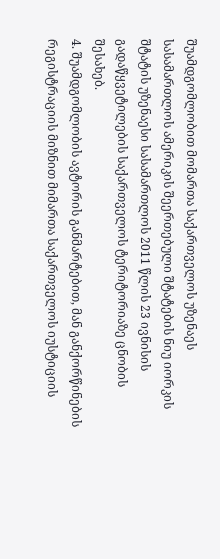შუამდგომლობით მომართა საქართველოს უზენაეს სასამართლოს ამერიკის შეერთებული შტატების ნიუ იორკის შტატის უზენაესი სასამართლოს 2011 წლის 23 ივნისის გადაწყვეტილების საქართველოს ტერიტორიაზე ცნობის შესახებ.
4. შუამდგომლობის ავტორის განმარტებით, მან განქორწინების რეგისტრაციის მიზნით მიმართა საქართველოს იუსტიციის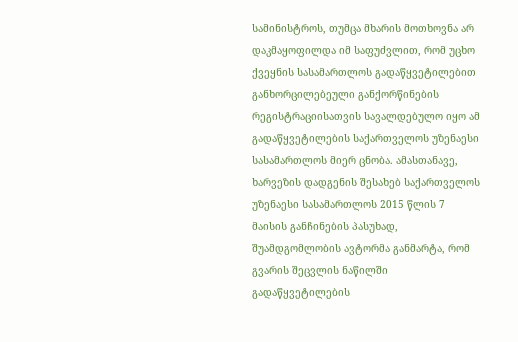სამინისტროს, თუმცა მხარის მოთხოვნა არ დაკმაყოფილდა იმ საფუძვლით, რომ უცხო ქვეყნის სასამართლოს გადაწყვეტილებით განხორცილებეული განქორწინების რეგისტრაციისათვის სავალდებულო იყო ამ გადაწყვეტილების საქართველოს უზენაესი სასამართლოს მიერ ცნობა. ამასთანავე, ხარვეზის დადგენის შესახებ საქართველოს უზენაესი სასამართლოს 2015 წლის 7 მაისის განჩინების პასუხად, შუამდგომლობის ავტორმა განმარტა, რომ გვარის შეცვლის ნაწილში გადაწყვეტილების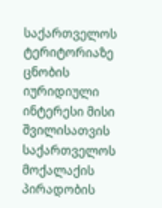საქართველოს ტერიტორიაზე ცნობის იურიდიული ინტერესი მისი შვილისათვის საქართველოს მოქალაქის პირადობის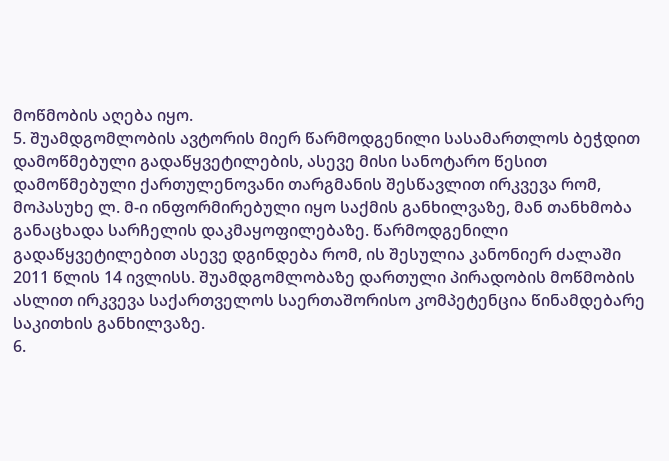მოწმობის აღება იყო.
5. შუამდგომლობის ავტორის მიერ წარმოდგენილი სასამართლოს ბეჭდით დამოწმებული გადაწყვეტილების, ასევე მისი სანოტარო წესით დამოწმებული ქართულენოვანი თარგმანის შესწავლით ირკვევა რომ, მოპასუხე ლ. მ-ი ინფორმირებული იყო საქმის განხილვაზე, მან თანხმობა განაცხადა სარჩელის დაკმაყოფილებაზე. წარმოდგენილი გადაწყვეტილებით ასევე დგინდება რომ, ის შესულია კანონიერ ძალაში 2011 წლის 14 ივლისს. შუამდგომლობაზე დართული პირადობის მოწმობის ასლით ირკვევა საქართველოს საერთაშორისო კომპეტენცია წინამდებარე საკითხის განხილვაზე.
6.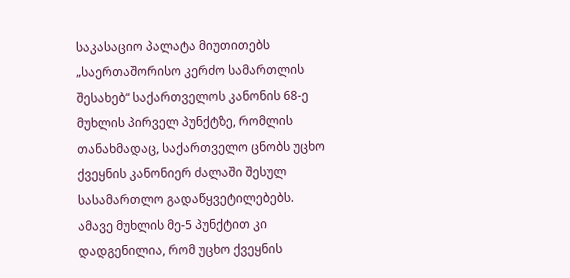საკასაციო პალატა მიუთითებს „საერთაშორისო კერძო სამართლის შესახებ“ საქართველოს კანონის 68-ე მუხლის პირველ პუნქტზე, რომლის თანახმადაც, საქართველო ცნობს უცხო ქვეყნის კანონიერ ძალაში შესულ სასამართლო გადაწყვეტილებებს. ამავე მუხლის მე-5 პუნქტით კი დადგენილია, რომ უცხო ქვეყნის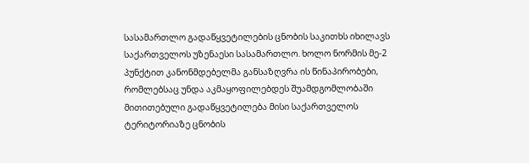სასამართლო გადაწყვეტილების ცნობის საკითხს იხილავს საქართველოს უზენაესი სასამართლო. ხოლო ნორმის მე-2 პუნქტით კანონმდებელმა განსაზღვრა ის წინაპირობები, რომლებსაც უნდა აკმაყოფილებდეს შუამდგომლობაში მითითებული გადაწყვეტილება მისი საქართველოს ტერიტორიაზე ცნობის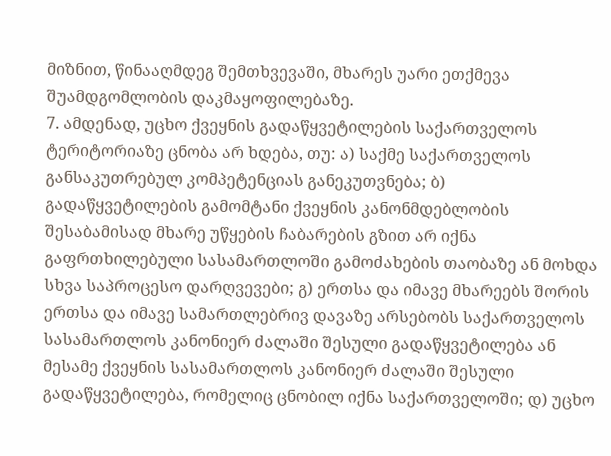მიზნით, წინააღმდეგ შემთხვევაში, მხარეს უარი ეთქმევა შუამდგომლობის დაკმაყოფილებაზე.
7. ამდენად, უცხო ქვეყნის გადაწყვეტილების საქართველოს ტერიტორიაზე ცნობა არ ხდება, თუ: ა) საქმე საქართველოს განსაკუთრებულ კომპეტენციას განეკუთვნება; ბ) გადაწყვეტილების გამომტანი ქვეყნის კანონმდებლობის შესაბამისად მხარე უწყების ჩაბარების გზით არ იქნა გაფრთხილებული სასამართლოში გამოძახების თაობაზე ან მოხდა სხვა საპროცესო დარღვევები; გ) ერთსა და იმავე მხარეებს შორის ერთსა და იმავე სამართლებრივ დავაზე არსებობს საქართველოს სასამართლოს კანონიერ ძალაში შესული გადაწყვეტილება ან მესამე ქვეყნის სასამართლოს კანონიერ ძალაში შესული გადაწყვეტილება, რომელიც ცნობილ იქნა საქართველოში; დ) უცხო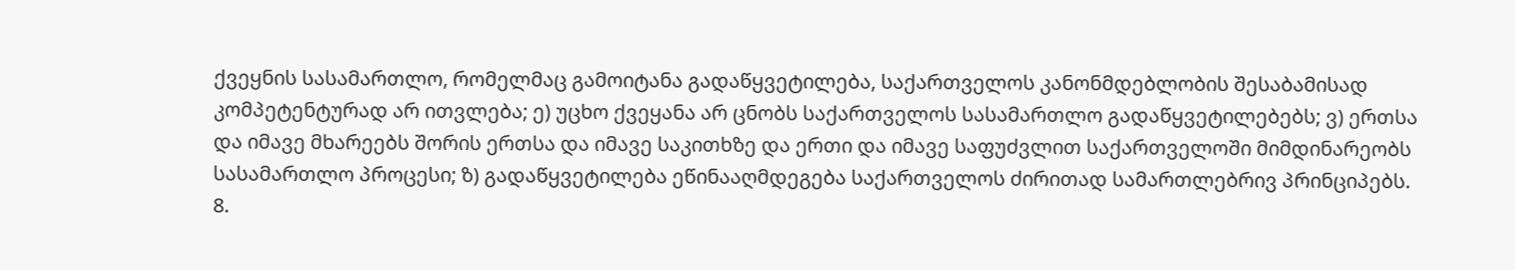ქვეყნის სასამართლო, რომელმაც გამოიტანა გადაწყვეტილება, საქართველოს კანონმდებლობის შესაბამისად კომპეტენტურად არ ითვლება; ე) უცხო ქვეყანა არ ცნობს საქართველოს სასამართლო გადაწყვეტილებებს; ვ) ერთსა და იმავე მხარეებს შორის ერთსა და იმავე საკითხზე და ერთი და იმავე საფუძვლით საქართველოში მიმდინარეობს სასამართლო პროცესი; ზ) გადაწყვეტილება ეწინააღმდეგება საქართველოს ძირითად სამართლებრივ პრინციპებს.
8.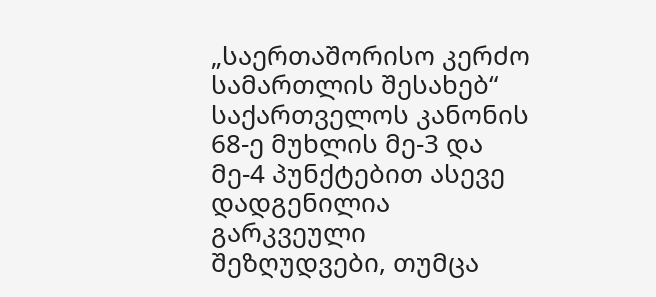„საერთაშორისო კერძო სამართლის შესახებ“ საქართველოს კანონის 68-ე მუხლის მე-3 და მე-4 პუნქტებით ასევე დადგენილია გარკვეული შეზღუდვები, თუმცა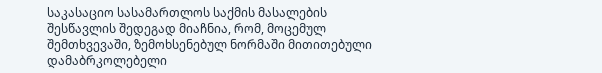საკასაციო სასამართლოს საქმის მასალების შესწავლის შედეგად მიაჩნია, რომ, მოცემულ შემთხვევაში, ზემოხსენებულ ნორმაში მითითებული დამაბრკოლებელი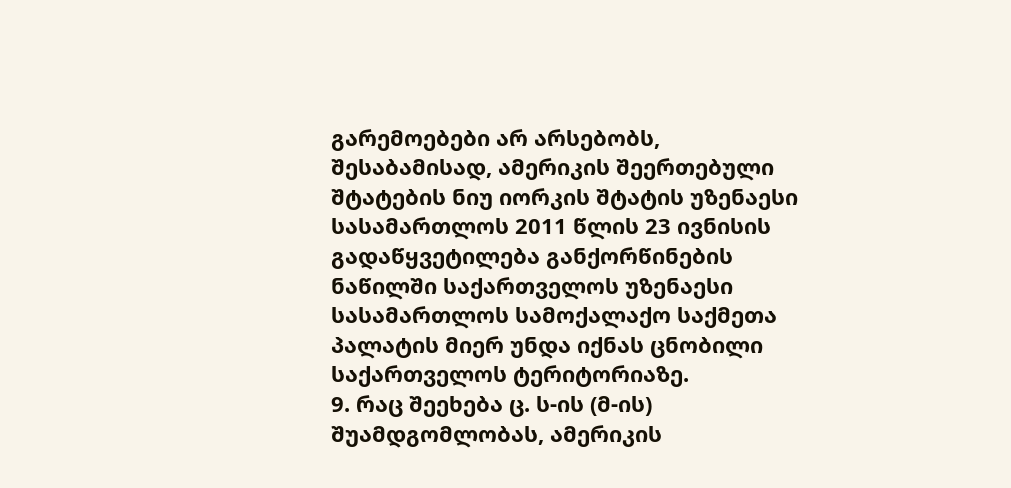გარემოებები არ არსებობს, შესაბამისად, ამერიკის შეერთებული შტატების ნიუ იორკის შტატის უზენაესი სასამართლოს 2011 წლის 23 ივნისის გადაწყვეტილება განქორწინების ნაწილში საქართველოს უზენაესი სასამართლოს სამოქალაქო საქმეთა პალატის მიერ უნდა იქნას ცნობილი საქართველოს ტერიტორიაზე.
9. რაც შეეხება ც. ს-ის (მ-ის) შუამდგომლობას, ამერიკის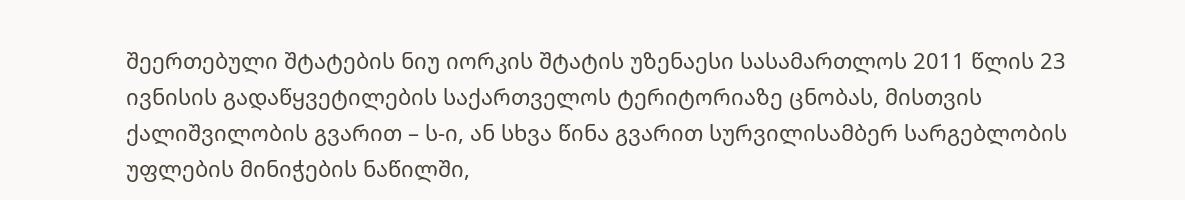შეერთებული შტატების ნიუ იორკის შტატის უზენაესი სასამართლოს 2011 წლის 23 ივნისის გადაწყვეტილების საქართველოს ტერიტორიაზე ცნობას, მისთვის ქალიშვილობის გვარით – ს-ი, ან სხვა წინა გვარით სურვილისამბერ სარგებლობის უფლების მინიჭების ნაწილში,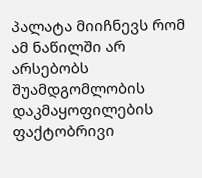პალატა მიიჩნევს რომ ამ ნაწილში არ არსებობს შუამდგომლობის დაკმაყოფილების ფაქტობრივი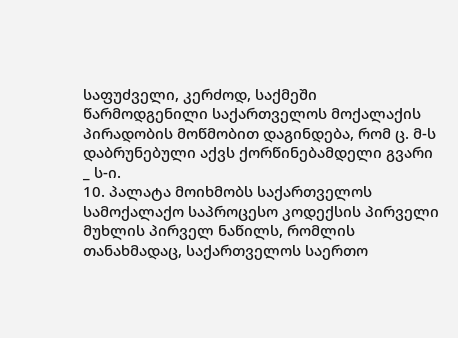საფუძველი, კერძოდ, საქმეში წარმოდგენილი საქართველოს მოქალაქის პირადობის მოწმობით დაგინდება, რომ ც. მ-ს დაბრუნებული აქვს ქორწინებამდელი გვარი _ ს-ი.
10. პალატა მოიხმობს საქართველოს სამოქალაქო საპროცესო კოდექსის პირველი მუხლის პირველ ნაწილს, რომლის თანახმადაც, საქართველოს საერთო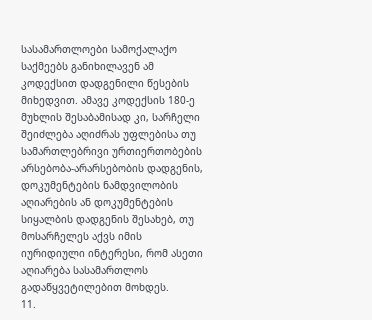სასამართლოები სამოქალაქო საქმეებს განიხილავენ ამ კოდექსით დადგენილი წესების მიხედვით. ამავე კოდექსის 180-ე მუხლის შესაბამისად კი, სარჩელი შეიძლება აღიძრას უფლებისა თუ სამართლებრივი ურთიერთობების არსებობა-არარსებობის დადგენის, დოკუმენტების ნამდვილობის აღიარების ან დოკუმენტების სიყალბის დადგენის შესახებ, თუ მოსარჩელეს აქვს იმის იურიდიული ინტერესი, რომ ასეთი აღიარება სასამართლოს გადაწყვეტილებით მოხდეს.
11.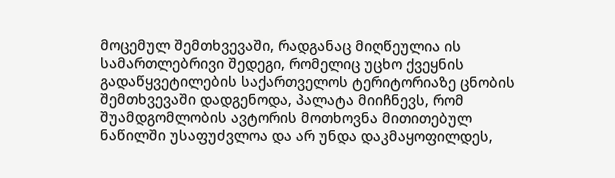მოცემულ შემთხვევაში, რადგანაც მიღწეულია ის სამართლებრივი შედეგი, რომელიც უცხო ქვეყნის გადაწყვეტილების საქართველოს ტერიტორიაზე ცნობის შემთხვევაში დადგენოდა, პალატა მიიჩნევს, რომ შუამდგომლობის ავტორის მოთხოვნა მითითებულ ნაწილში უსაფუძვლოა და არ უნდა დაკმაყოფილდეს,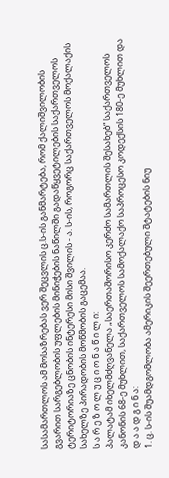სასამართლოს ამ მოსაზრებას ვერ შეცვლის ც.ს-ის განმარტება, რომ ქალიშვილობის გვარით სარგებლობის უფლების მინიჭების ნაწილში გადაწყვეტილების საქართველოს ტერიტორიაზე ცნობის ინტერესი მისი შვილის - ა. ს-ის, როგორც საქართველოს მოქალაქის სახელზე პირადობის მოწმობის გაცემაა.
ს ა რ ე ზ ო ლ უ ც ი ო ნ ა წ ი ლ ი:
პალატამ იხელმძღვანელა „საერთაშორისო კერძო სამართლის შესახებ“ საქართველოს კანონის 68-ე მუხლით, საქართველოს სამოქალაქო საპროცესო კოდექსის 180-ე მუხლით და
დ ა ა დ გ ი ნ ა:
1. ც. ს-ის შუამდგომლობა ამერიკის შეერთებული შტატების ნიუ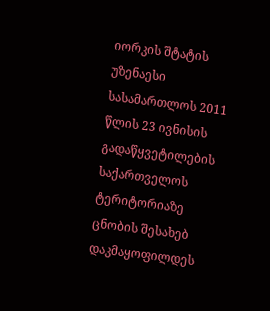იორკის შტატის უზენაესი სასამართლოს 2011 წლის 23 ივნისის გადაწყვეტილების საქართველოს ტერიტორიაზე ცნობის შესახებ დაკმაყოფილდეს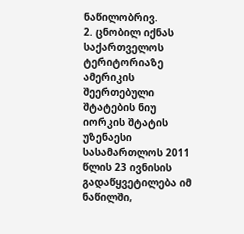ნაწილობრივ.
2. ცნობილ იქნას საქართველოს ტერიტორიაზე ამერიკის შეერთებული შტატების ნიუ იორკის შტატის უზენაესი სასამართლოს 2011 წლის 23 ივნისის გადაწყვეტილება იმ ნაწილში,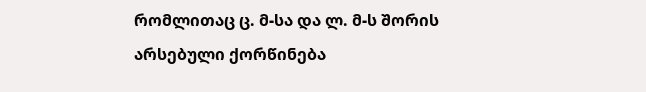რომლითაც ც. მ-სა და ლ. მ-ს შორის არსებული ქორწინება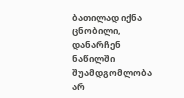ბათილად იქნა ცნობილი, დანარჩენ ნაწილში შუამდგომლობა არ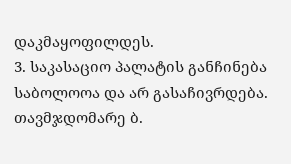დაკმაყოფილდეს.
3. საკასაციო პალატის განჩინება საბოლოოა და არ გასაჩივრდება.
თავმჯდომარე ბ.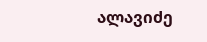ალავიძე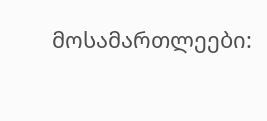მოსამართლეები: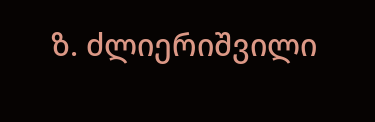ზ. ძლიერიშვილი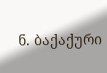ნ. ბაქაქური